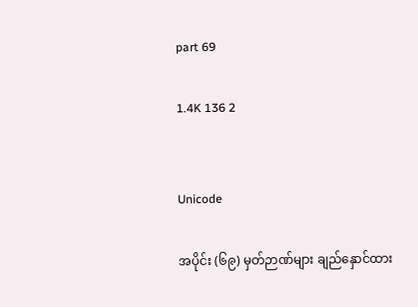part 69

1.4K 136 2


Unicode

အပိုင်း (၆၉) မှတ်ဉာဏ်များ ချည်နှောင်ထား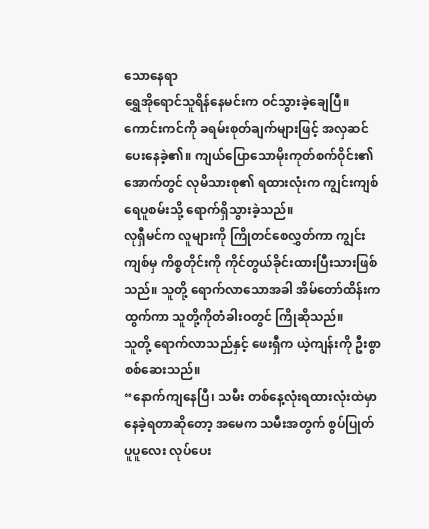သောနေရာ
ရွှေအိုရောင်သူရိန်နေမင်းက ဝင်သွားခဲ့ချေပြီ။ ကောင်းကင်ကို ခရမ်းစုတ်ချက်များဖြင့် အလှဆင်ပေးနေခဲ့၏။ ကျယ်ပြောသောမိုးကုတ်စက်ဝိုင်း၏အောက်တွင် လုမိသားစု၏ ရထားလုံးက ကျွင်းကျစ်ရေပူစမ်းသို့ ရောက်ရှိသွားခဲ့သည်။
လုရှီမင်က လူများကို ကြိုတင်စေလွှတ်ကာ ကျွင်းကျစ်မှ ကိစ္စတိုင်းကို ကိုင်တွယ်ခိုင်းထားပြီးသားဖြစ်သည်။ သူတို့ ရောက်လာသောအခါ အိမ်တော်ထိန်းက ထွက်ကာ သူတို့ကိုတံခါးဝတွင် ကြိုဆိုသည်။
သူတို့ ရောက်လာသည်နှင့် ဖေးရှီက ယဲ့ကျန်းကို ဦးစွာစစ်ဆေးသည်။
“နောက်ကျနေပြီ၊ သမီး တစ်နေ့လုံးရထားလုံးထဲမှာ နေခဲ့ရတာဆိုတော့ အမေက သမီးအတွက် စွပ်ပြုတ်ပူပူလေး လုပ်ပေး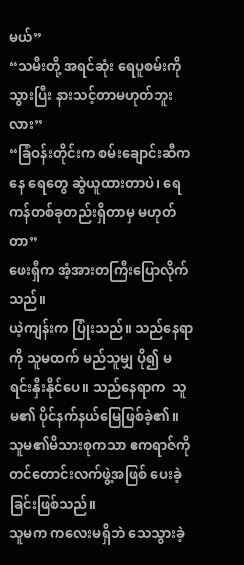မယ်”
“သမီးတို့ အရင်ဆုံး ရေပူစမ်းကိုသွားပြီး နားသင့်တာမဟုတ်ဘူးလား”
“ခြံဝန်းတိုင်းက စမ်းချောင်းဆီကနေ ရေတွေ ဆွဲယူထားတာပဲ၊ ရေကန်တစ်ခုတည်းရှိတာမှ မဟုတ်တာ”
ဖေးရှီက အံ့အားတကြီးပြောလိုက်သည်။
ယဲ့ကျန်းက ပြုံးသည်။ သည်နေရာကို သူမထက် မည်သူမျှ ပို၍ မရင်းနှီးနိုင်ပေ။ သည်နေရာက  သူမ၏ ပိုင်နက်နယ်မြေဖြစ်ခဲ့၏။
သူမ၏မိသားစုကသာ ဧကရာဇ်ကို တင်တောင်းလက်ဖွဲ့အဖြစ် ပေးခဲ့ခြင်းဖြစ်သည်။
သူမက ကလေးမရှိဘဲ သေသွားခဲ့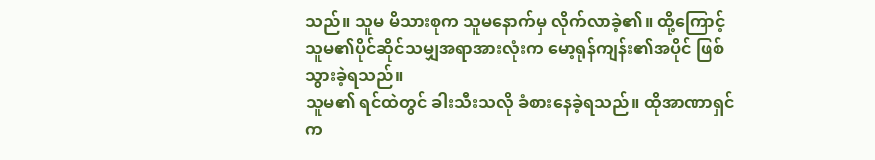သည်။ သူမ မိသားစုက သူမနောက်မှ လိုက်လာခဲ့၏။ ထို့ကြောင့် သူမ၏ပိုင်ဆိုင်သမျှအရာအားလုံးက မော့ရုန်ကျန်း၏အပိုင် ဖြစ်သွားခဲ့ရသည်။
သူမ၏ ရင်ထဲတွင် ခါးသီးသလို ခံစားနေခဲ့ရသည်။ ထိုအာဏာရှင်က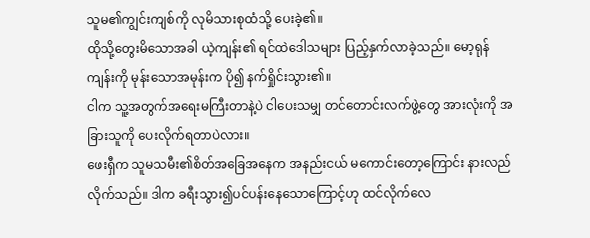သူမ၏ကျွင်းကျစ်ကို လုမိသားစုထံသို့ ပေးခဲ့၏။
ထိုသို့တွေးမိသောအခါ ယဲ့ကျန်း၏ ရင်ထဲဒေါသများ ပြည့်နှက်လာခဲ့သည်။ မော့ရုန်ကျန်းကို မုန်းသောအမုန်းက ပို၍ နက်ရှိုင်းသွား၏။
ငါက သူ့အတွက်အရေးမကြီးတာနဲ့ပဲ ငါပေးသမျှ တင်တောင်းလက်ဖွဲ့တွေ အားလုံးကို အခြားသူကို ပေးလိုက်ရတာပဲလား။
ဖေးရှီက သူမသမီး၏စိတ်အခြေအနေက အနည်းငယ် မကောင်းတော့ကြောင်း နားလည်လိုက်သည်။ ဒါက ခရီးသွား၍ပင်ပန်းနေသောကြောင့်ဟု ထင်လိုက်လေ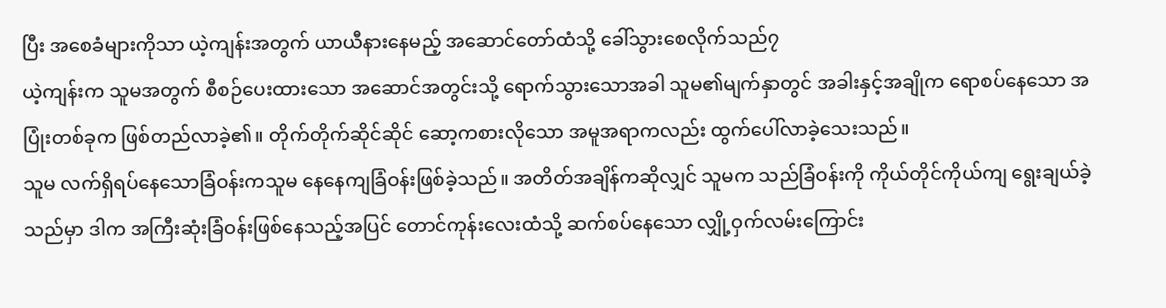ပြီး အစေခံများကိုသာ ယဲ့ကျန်းအတွက် ယာယီနားနေမည့် အဆောင်တော်ထံသို့ ခေါ်သွားစေလိုက်သည်၇
ယဲ့ကျန်းက သူမအတွက် စီစဉ်ပေးထားသော အဆောင်အတွင်းသို့ ရောက်သွားသောအခါ သူမ၏မျက်နှာတွင် အခါးနှင့်အချိုက ရောစပ်နေသော အပြုံးတစ်ခုက ဖြစ်တည်လာခဲ့၏။ တိုက်တိုက်ဆိုင်ဆိုင် ဆော့ကစားလိုသော အမူအရာကလည်း ထွက်ပေါ်လာခဲ့သေးသည်။
သူမ လက်ရှိရပ်နေသောခြံဝန်းကသူမ နေနေကျခြံဝန်းဖြစ်ခဲ့သည်။ အတိတ်အချိန်ကဆိုလျှင် သူမက သည်ခြံဝန်းကို ကိုယ်တိုင်ကိုယ်ကျ ရွေးချယ်ခဲ့သည်မှာ ဒါက အကြီးဆုံးခြံဝန်းဖြစ်နေသည့်အပြင် တောင်ကုန်းလေးထံသို့ ဆက်စပ်နေသော လျှို့ဝှက်လမ်းကြောင်း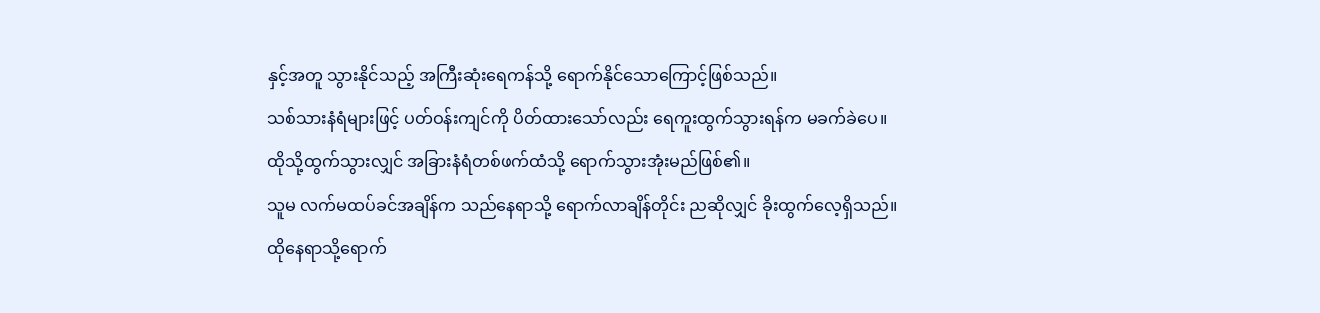နှင့်အတူ သွားနိုင်သည့် အကြီးဆုံးရေကန်သို့ ရောက်နိုင်သောကြောင့်ဖြစ်သည်။
သစ်သားနံရံများဖြင့် ပတ်ဝန်းကျင်ကို ပိတ်ထားသော်လည်း ရေကူးထွက်သွားရန်က မခက်ခဲပေ။ ထိုသို့ထွက်သွားလျှင် အခြားနံရံတစ်ဖက်ထံသို့ ရောက်သွားအုံးမည်ဖြစ်၏။
သူမ လက်မထပ်ခင်အချိန်က သည်နေရာသို့ ရောက်လာချိန်တိုင်း ညဆိုလျှင် ခိုးထွက်လေ့ရှိသည်။ ထိုနေရာသို့ရောက်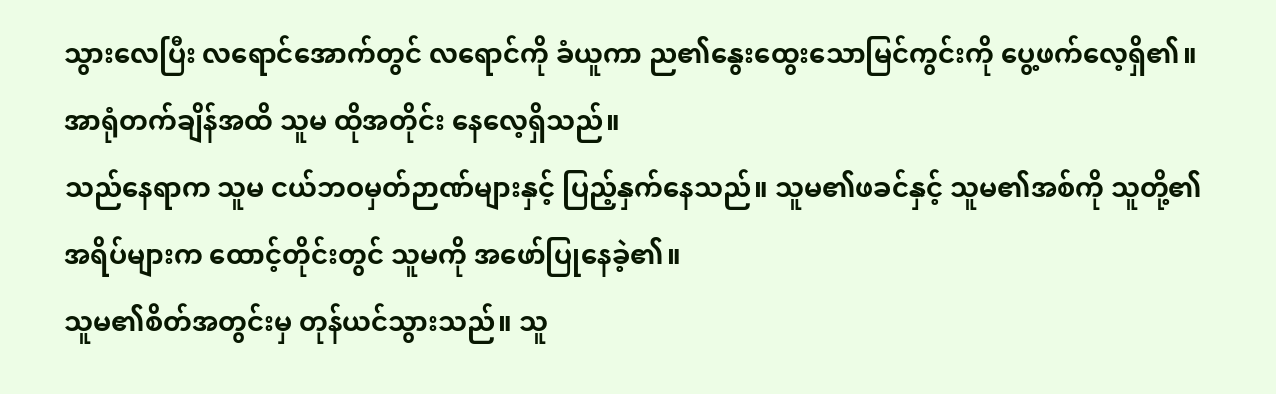သွားလေပြီး လရောင်အောက်တွင် လရောင်ကို ခံယူကာ ည၏နွေးထွေးသောမြင်ကွင်းကို ပွေ့ဖက်လေ့ရှိ၏။ အာရုံတက်ချိန်အထိ သူမ ထိုအတိုင်း နေလေ့ရှိသည်။
သည်နေရာက သူမ ငယ်ဘဝမှတ်ဉာဏ်များနှင့် ပြည့်နှက်နေသည်။ သူမ၏ဖခင်နှင့် သူမ၏အစ်ကို သူတို့၏အရိပ်များက ထောင့်တိုင်းတွင် သူမကို အဖော်ပြုနေခဲ့၏။
သူမ၏စိတ်အတွင်းမှ တုန်ယင်သွားသည်။ သူ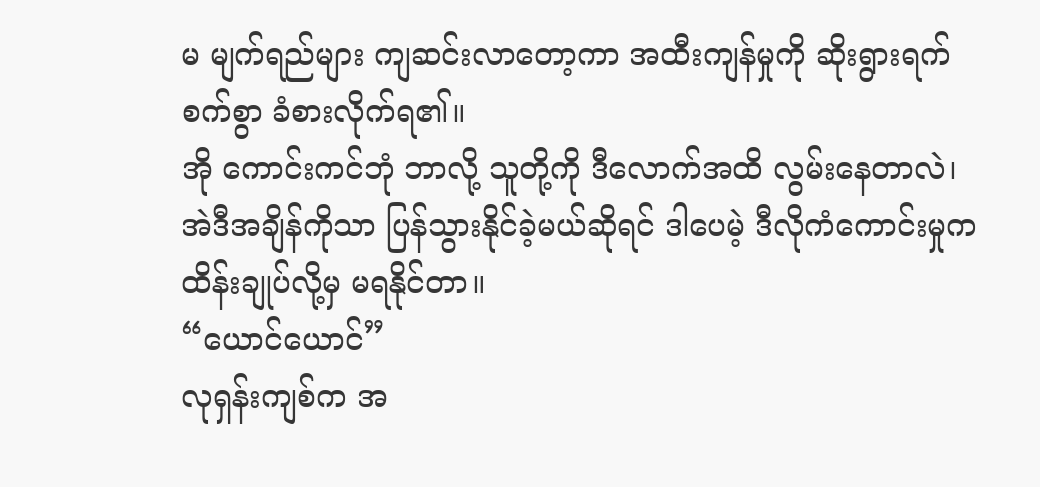မ မျက်ရည်များ ကျဆင်းလာတော့ကာ အထီးကျန်မှုကို ဆိုးရွားရက်စက်စွာ ခံစားလိုက်ရ၏။
အို ကောင်းကင်ဘုံ ဘာလို့ သူတို့ကို ဒီလောက်အထိ လွမ်းနေတာလဲ၊ အဲဒီအချိန်ကိုသာ ပြန်သွားနိုင်ခဲ့မယ်ဆိုရင် ဒါပေမဲ့ ဒီလိုကံကောင်းမှုက ထိန်းချုပ်လို့မှ မရနိုင်တာ။
“ယောင်ယောင်”
လုရှန်းကျစ်က အ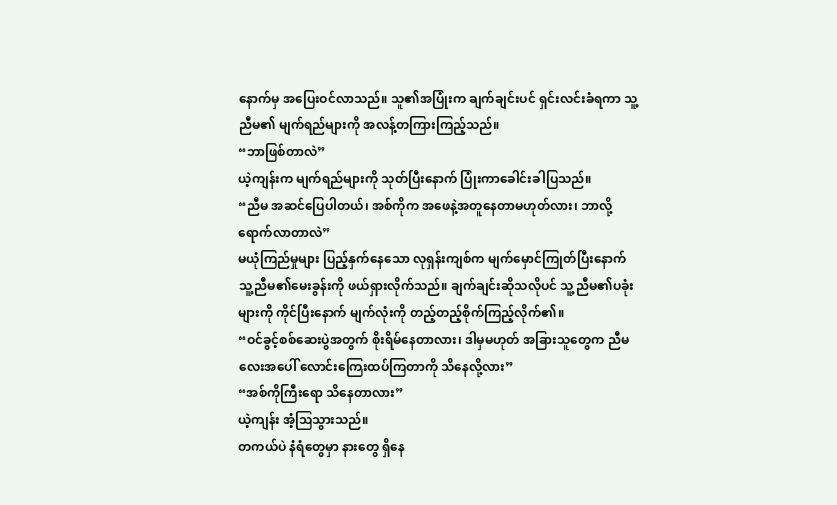နောက်မှ အပြေးဝင်လာသည်။ သူ၏အပြုံးက ချက်ချင်းပင် ရှင်းလင်းခံရကာ သူ့ညီမ၏ မျက်ရည်များကို အလန့်တကြားကြည့်သည်။
“ဘာဖြစ်တာလဲ”
ယဲ့ကျန်းက မျက်ရည်များကို သုတ်ပြီးနောက် ပြုံးကာခေါင်းခါပြသည်။
“ညီမ အဆင်ပြေပါတယ်၊ အစ်ကိုက အဖေနဲ့အတူနေတာမဟုတ်လား၊ ဘာလို့ ရောက်လာတာလဲ”
မယုံကြည်မှုများ ပြည့်နှက်နေသော လုရှန်းကျစ်က မျက်မှောင်ကြုတ်ပြီးနောက် သူ့ညီမ၏မေးခွန်းကို ဖယ်ရှားလိုက်သည်။ ချက်ချင်းဆိုသလိုပင် သူ့ညီမ၏ပခုံးများကို ကိုင်ပြီးနောက် မျက်လုံးကို တည့်တည့်စိုက်ကြည့်လိုက်၏။
“ဝင်ခွင့်စစ်ဆေးပွဲအတွက် စိုးရိမ်နေတာလား၊ ဒါမှမဟုတ် အခြားသူတွေက ညီမလေးအပေါ် လောင်းကြေးထပ်ကြတာကို သိနေလို့လား”
“အစ်ကိုကြီးရော သိနေတာလား”
ယဲ့ကျန်း အံ့ဩသွားသည်။
တကယ်ပဲ နံရံတွေမှာ နားတွေ ရှိနေ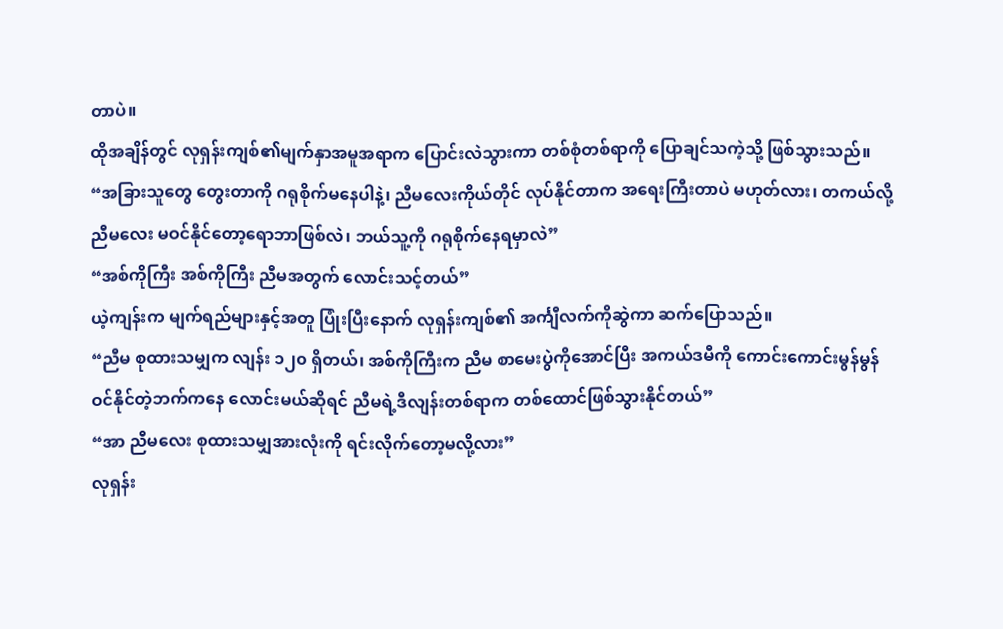တာပဲ။
ထိုအချိန်တွင် လုရှန်းကျစ်၏မျက်နှာအမူအရာက ပြောင်းလဲသွားကာ တစ်စုံတစ်ရာကို ပြောချင်သကဲ့သို့ ဖြစ်သွားသည်။
“အခြားသူတွေ တွေးတာကို ဂရုစိုက်မနေပါနဲ့၊ ညီမလေးကိုယ်တိုင် လုပ်နိုင်တာက အရေးကြီးတာပဲ မဟုတ်လား၊ တကယ်လို့ ညီမလေး မဝင်နိုင်တော့ရောဘာဖြစ်လဲ၊ ဘယ်သူ့ကို ဂရုစိုက်နေရမှာလဲ”
“အစ်ကိုကြီး အစ်ကိုကြီး ညီမအတွက် လောင်းသင့်တယ်”
ယဲ့ကျန်းက မျက်ရည်များနှင့်အတူ ပြုံးပြီးနောက် လုရှန်းကျစ်၏ အင်္ကျီလက်ကိုဆွဲကာ ဆက်ပြောသည်။
“ညီမ စုထားသမျှက လျန်း ၁၂၀ ရှိတယ်၊ အစ်ကိုကြီးက ညီမ စာမေးပွဲကိုအောင်ပြီး အကယ်ဒမီကို ကောင်းကောင်းမွန်မွန် ဝင်နိုင်တဲ့ဘက်ကနေ လောင်းမယ်ဆိုရင် ညီမရဲ့ဒီလျန်းတစ်ရာက တစ်ထောင်ဖြစ်သွားနိုင်တယ်”
“အာ ညီမလေး စုထားသမျှအားလုံးကို ရင်းလိုက်တော့မလို့လား”
လုရှန်း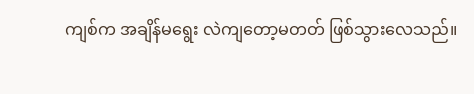ကျစ်က အချိန်မရွေး လဲကျတော့မတတ် ဖြစ်သွားလေသည်။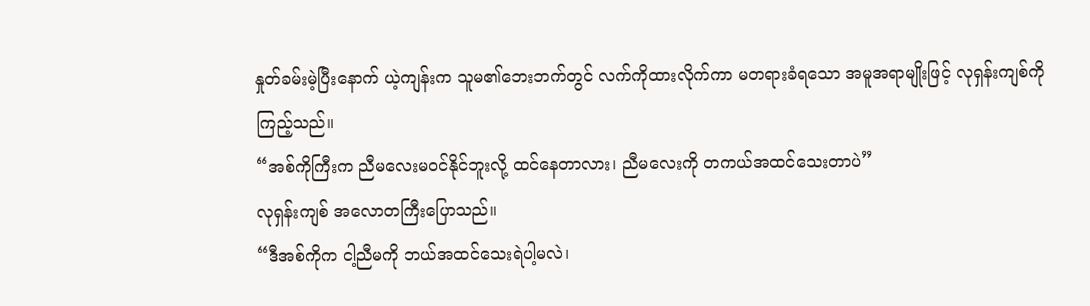နှုတ်ခမ်းမဲ့ပြီးနောက် ယဲ့ကျန်းက သူမ၏ဘေးဘက်တွင် လက်ကိုထားလိုက်ကာ မတရားခံရသော အမူအရာမျိုးဖြင့် လုရှန်းကျစ်ကိုကြည့်သည်။
“အစ်ကိုကြီးက ညီမလေးမဝင်နိုင်ဘူးလို့ ထင်နေတာလား၊ ညီမလေးကို တကယ်အထင်သေးတာပဲ”
လုရှန်းကျစ် အလောတကြီးပြောသည်။
“ဒီအစ်ကိုက ငါ့ညီမကို ဘယ်အထင်သေးရဲပါ့မလဲ၊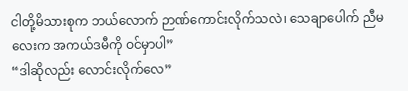ငါတို့မိသားစုက ဘယ်လောက် ဉာဏ်ကောင်းလိုက်သလဲ၊ သေချာပေါက် ညီမလေးက အကယ်ဒမီကို ဝင်မှာပါ”
“ဒါဆိုလည်း လောင်းလိုက်လေ”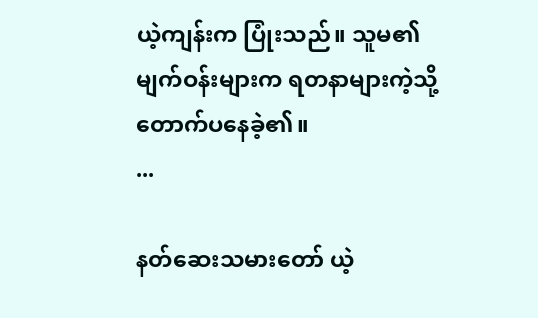ယဲ့ကျန်းက ပြုံးသည်။ သူမ၏မျက်ဝန်းများက ရတနာများကဲ့သို့ တောက်ပနေခဲ့၏။
...

နတ်ဆေးသမားတော် ယဲ့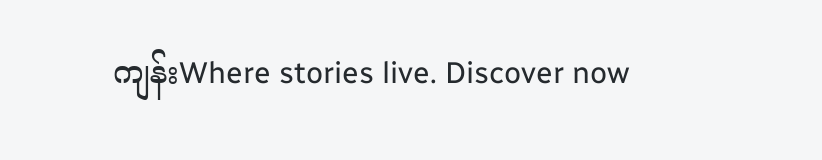ကျန်းWhere stories live. Discover now